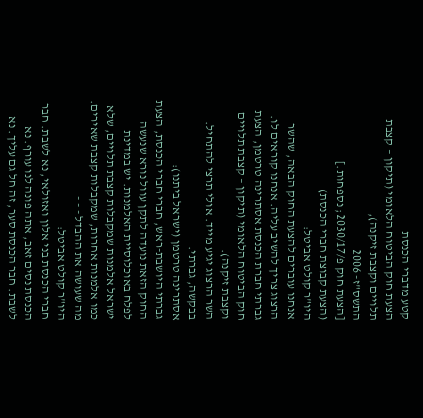קטע מדברי הכנסת
הצעת חוק הביטוח הלאומי (תיקון – קצבת תלויים וקצבת זיקנה),
התשס"ז- 2006
[הצעת חוק פ/2030/17; נספחות.]
(הצעת קבוצת חברי הכנסת)
היו"ר קולט אביטל:
אנחנו עוברים להצעת החוק הבאה, שהשר הרצוג צריך להשיב עליה. אנחנו קוראים לו. גברתי חברת הכנסת אסתרינה טרטמן, הצעת חוק הביטוח הלאומי (תיקון – קצבת תלויים וקצבת זיקנה).
השר הרצוג יגיע מייד. אולי תרצי להתחיל. בבקשה, גברתי.
אסתרינה טרטמן (ישראל ביתנו):
גברתי היושבת-ראש, חברי חברי הכנסת, הצעת החוק הזאת נועדה לתקן עוול נורא שנעשה לפלח באוכלוסיית האלמנות. יש במדינת ישראל אלמנות שמקבלות קצבת תלויים, שלא כמו אלמנות אחרות, שמקבלות קצבת שאירים. מה שעושה את ההבדל - - -
היו"ר קולט אביטל:
חברי הכנסת בני אלון ואזולאי, נא לשבת. חבר הכנסת נסים זאב, אתה פונה לנו עורף. נא לשבת. חבר הכנסת סער, זה חל גם עליך. נא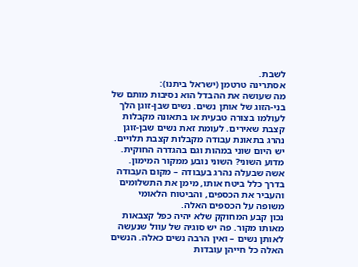לשבת.
אסתרינה טרטמן (ישראל ביתנו):
מה שעושה את ההבדל הוא נסיבות מותם של בני-הזוג של אותן נשים. נשים שבן-זוגן הלך לעולמו בצורה טבעית או בתאונה מקבלות קצבת שאירים. לעומת זאת נשים שבן-זוגן נהרג בתאונת עבודה מקבלות קצבת תלויים. יש היום שוני במהות וגם בהגדרה החוקית. מדוע השוני? השוני נובע ממקור המימון. אשה שבעלה נהרג בעבודה – מקום העבודה בדרך כלל ביטח אותו, מימן את התשלומים והעביר את הכספים, והביטוח הלאומי משופה על הכספים האלה.
נכון קבע המחוקק שלא יהיה כפל קצבאות מאותו מקור. פה יש סוגיה של עוול שנעשה לאותן נשים – ואין הרבה נשים כאלה. הנשים האלה כל חייהן עובדות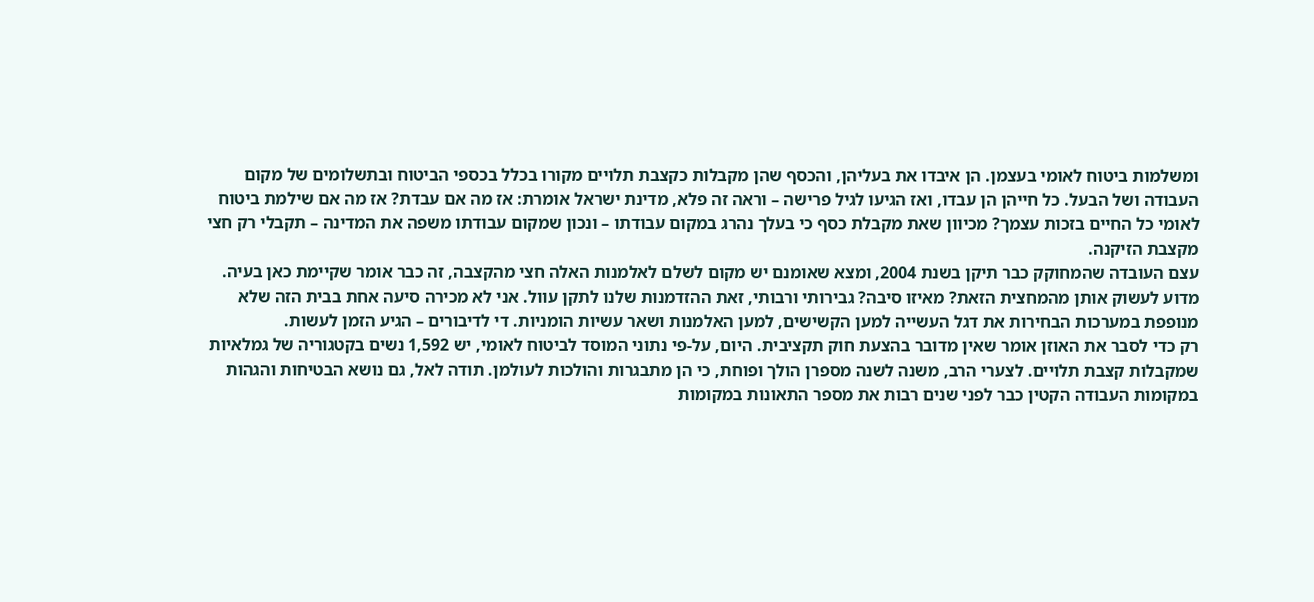ומשלמות ביטוח לאומי בעצמן. הן איבדו את בעליהן, והכסף שהן מקבלות כקצבת תלויים מקורו בכלל בכספי הביטוח ובתשלומים של מקום העבודה ושל הבעל. כל חייהן הן עבדו, ואז הגיעו לגיל פרישה – וראה זה פלא, מדינת ישראל אומרת: אז מה אם עבדת? אז מה אם שילמת ביטוח לאומי כל החיים בזכות עצמך? מכיוון שאת מקבלת כסף כי בעלך נהרג במקום עבודתו – ונכון שמקום עבודתו משפה את המדינה – תקבלי רק חצי מקצבת הזיקנה.
עצם העובדה שהמחוקק כבר תיקן בשנת 2004, ומצא שאומנם יש מקום לשלם לאלמנות האלה חצי מהקצבה, זה כבר אומר שקיימת כאן בעיה. מדוע לעשוק אותן מהמחצית הזאת? מאיזו סיבה? גבירותי ורבותי, זאת ההזדמנות שלנו לתקן עוול. אני לא מכירה סיעה אחת בבית הזה שלא מנופפת במערכות הבחירות את דגל העשייה למען הקשישים, למען האלמנות ושאר עשיות הומניות. די לדיבורים – הגיע הזמן לעשות.
רק כדי לסבר את האוזן אומר שאין מדובר בהצעת חוק תקציבית. היום, על-פי נתוני המוסד לביטוח לאומי, יש 1,592 נשים בקטגוריה של גמלאיות שמקבלות קצבת תלויים. לצערי הרב, משנה לשנה מספרן הולך ופוחת, כי הן מתבגרות והולכות לעולמן. תודה לאל, גם נושא הבטיחות והגהות במקומות העבודה הקטין כבר לפני שנים רבות את מספר התאונות במקומות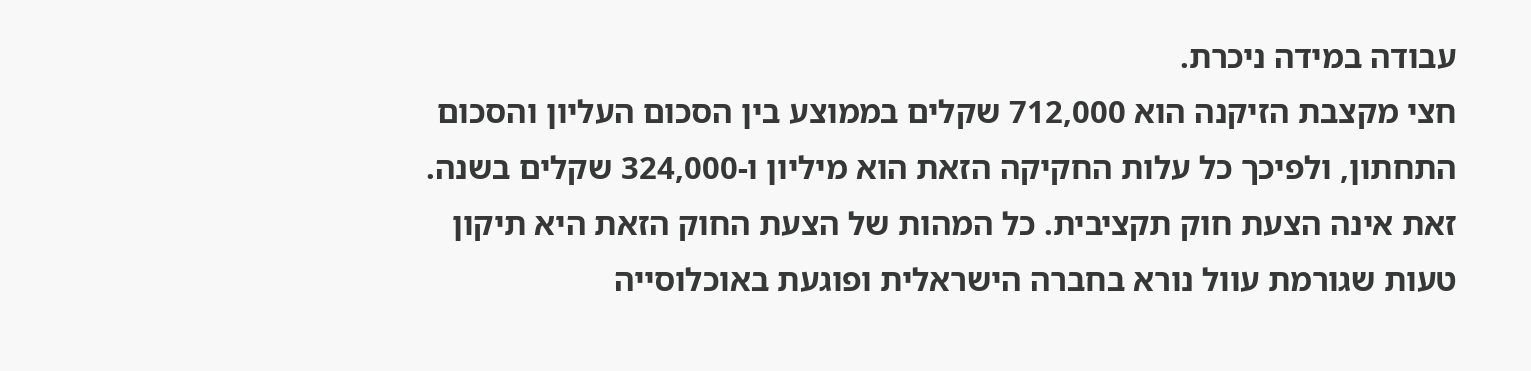עבודה במידה ניכרת.
חצי מקצבת הזיקנה הוא 712,000 שקלים בממוצע בין הסכום העליון והסכום התחתון, ולפיכך כל עלות החקיקה הזאת הוא מיליון ו-324,000 שקלים בשנה. זאת אינה הצעת חוק תקציבית. כל המהות של הצעת החוק הזאת היא תיקון טעות שגורמת עוול נורא בחברה הישראלית ופוגעת באוכלוסייה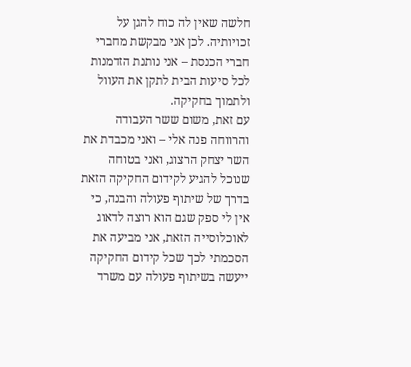חלשה שאין לה כוח להגן על זכויותיה. לכן אני מבקשת מחברי חברי הכנסת – אני נותנת הזדמנות לכל סיעות הבית לתקן את העוול ולתמוך בחקיקה.
עם זאת, משום ששר העבודה והרווחה פנה אלי – ואני מכבדת את השר יצחק הרצוג, ואני בטוחה שנוכל להגיע לקידום החקיקה הזאת בדרך של שיתוף פעולה והבנה, כי אין לי ספק שגם הוא רוצה לדאוג לאוכלוסייה הזאת, אני מביעה את הסכמתי לכך שכל קידום החקיקה ייעשה בשיתוף פעולה עם משרד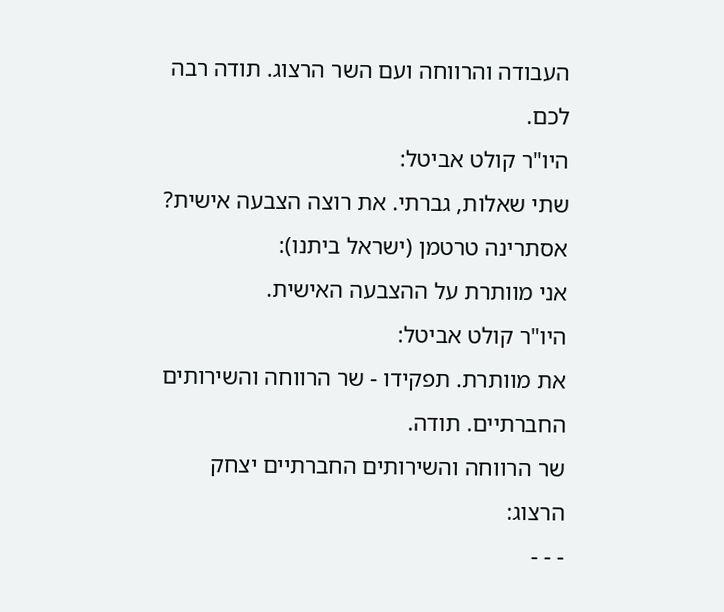העבודה והרווחה ועם השר הרצוג. תודה רבה לכם.
היו"ר קולט אביטל:
שתי שאלות, גברתי. את רוצה הצבעה אישית?
אסתרינה טרטמן (ישראל ביתנו):
אני מוותרת על ההצבעה האישית.
היו"ר קולט אביטל:
את מוותרת. תפקידו - שר הרווחה והשירותים החברתיים. תודה.
שר הרווחה והשירותים החברתיים יצחק הרצוג:
- - -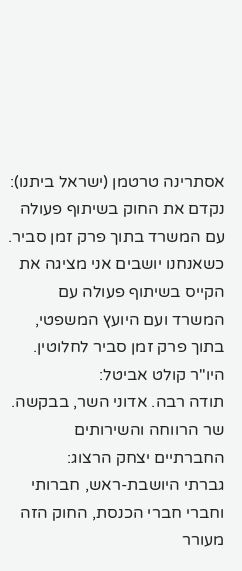אסתרינה טרטמן (ישראל ביתנו):
נקדם את החוק בשיתוף פעולה עם המשרד בתוך פרק זמן סביר. כשאנחנו יושבים אני מציגה את הקייס בשיתוף פעולה עם המשרד ועם היועץ המשפטי, בתוך פרק זמן סביר לחלוטין.
היו"ר קולט אביטל:
תודה רבה. אדוני השר, בבקשה.
שר הרווחה והשירותים החברתיים יצחק הרצוג:
גברתי היושבת-ראש, חברותי וחברי חברי הכנסת, החוק הזה מעורר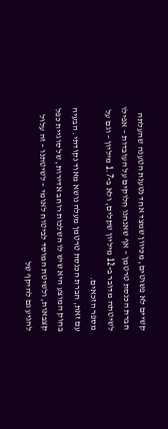קשיים לא פשוטים, מכיוון שמצד אחד נטענת הטענה שהעלתה חברת הכנסת טרטמן – אף שאנחנו חלוקים על העובדות – אפילו לשיטתה מדובר ב-12 מיליון שקלים, ולא ב-1.7 מיליון – וגם על מספר הזכאים.
עם זאת, חברת הכנסת טרטמן מעלה נושא מאוד נקודתי. הבעיה בחוק המוצע היא שיש לו השלכות רוחב אדירות, של סוגיית כפל קצבאות, ולשיטת המוסד לביטוח לאומי – לשיטתנו – זה עלול להגיע גם להיקף של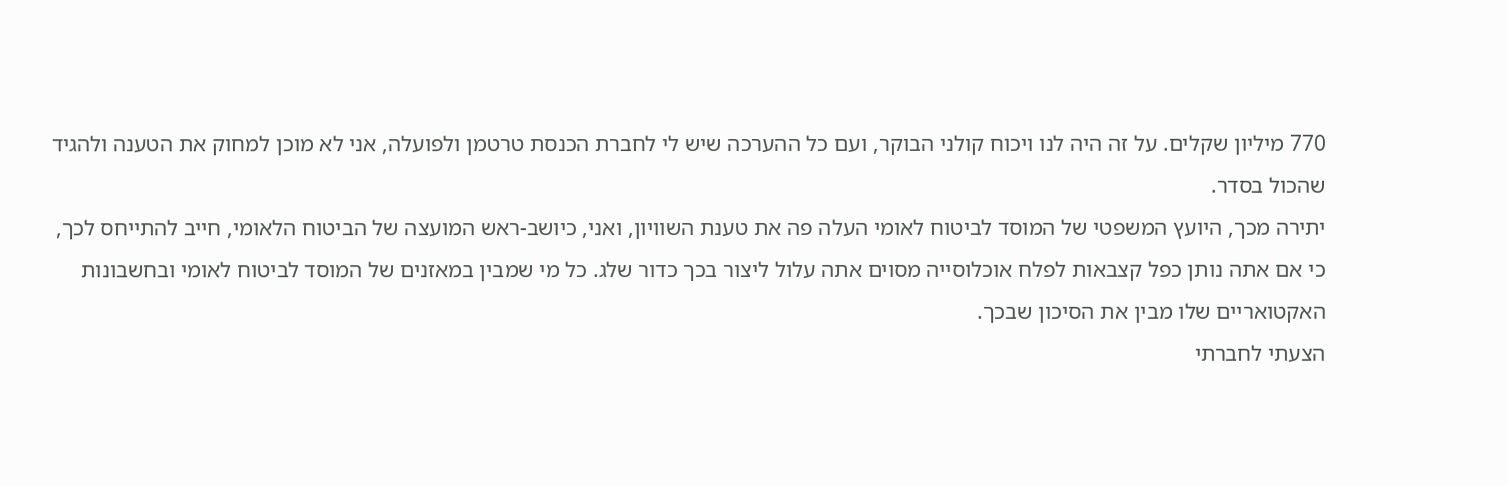770 מיליון שקלים. על זה היה לנו ויכוח קולני הבוקר, ועם כל ההערכה שיש לי לחברת הכנסת טרטמן ולפועלה, אני לא מוכן למחוק את הטענה ולהגיד שהכול בסדר.
יתירה מכך, היועץ המשפטי של המוסד לביטוח לאומי העלה פה את טענת השוויון, ואני, כיושב-ראש המועצה של הביטוח הלאומי, חייב להתייחס לכך, כי אם אתה נותן כפל קצבאות לפלח אוכלוסייה מסוים אתה עלול ליצור בכך כדור שלג. כל מי שמבין במאזנים של המוסד לביטוח לאומי ובחשבונות האקטואריים שלו מבין את הסיכון שבכך.
הצעתי לחברתי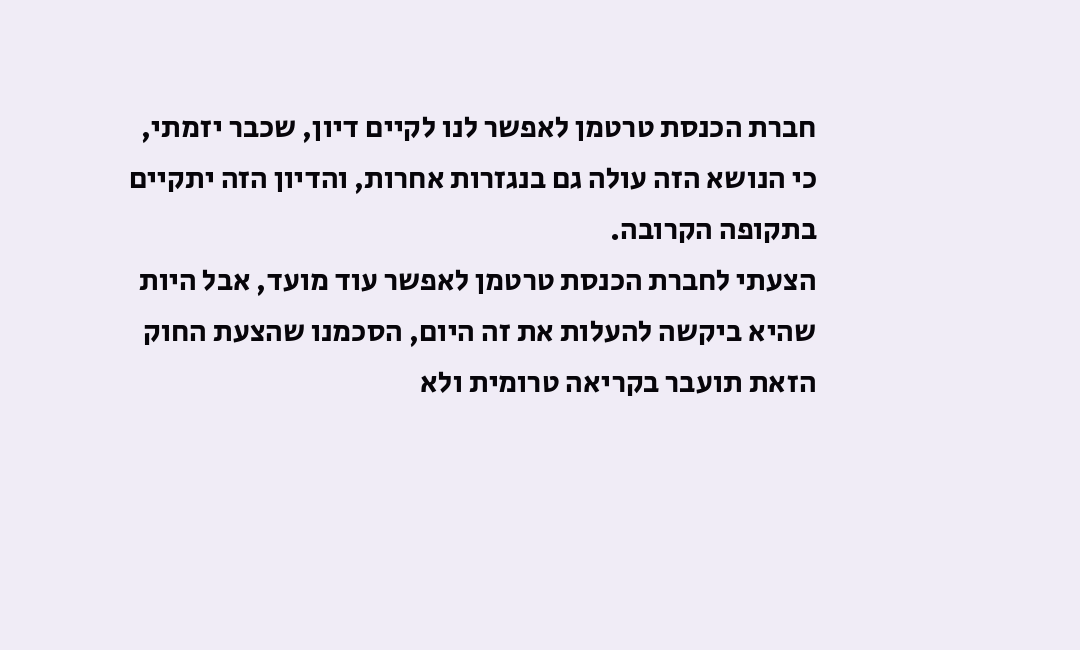חברת הכנסת טרטמן לאפשר לנו לקיים דיון, שכבר יזמתי, כי הנושא הזה עולה גם בנגזרות אחרות, והדיון הזה יתקיים בתקופה הקרובה.
הצעתי לחברת הכנסת טרטמן לאפשר עוד מועד, אבל היות שהיא ביקשה להעלות את זה היום, הסכמנו שהצעת החוק הזאת תועבר בקריאה טרומית ולא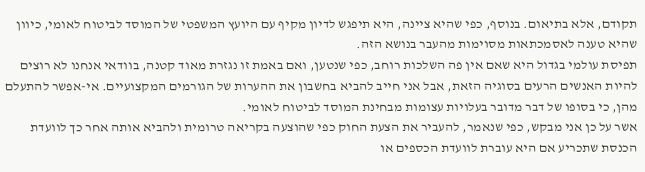תקודם, אלא בתיאום. בנוסף, כפי שהיא ציינה, היא תיפגש לדיון מקיף עם היועץ המשפטי של המוסד לביטוח לאומי, כיוון שהיא טענה לאסמכתאות מסוימות מהעבר בנושא הזה.
תפיסת עולמי בגדול היא שאם אין פה השלכות רוחב, כפי שנטען, ואם באמת זו נגזרת מאוד קטנה, בוודאי אנחנו לא רוצים להיות האנשים הרעים בסוגיה הזאת, אבל אני חייב להביא בחשבון את ההערות של הגורמים המקצועיים. אי-אפשר להתעלם מהן, כי בסופו של דבר מדובר בעלויות עצומות מבחינת המוסד לביטוח לאומי.
אשר על כן אני מבקש, כפי שנאמר, להעביר את הצעת החוק כפי שהוצעה בקריאה טרומית ולהביא אותה אחר כך לוועדת הכנסת שתכריע אם היא עוברת לוועדת הכספים או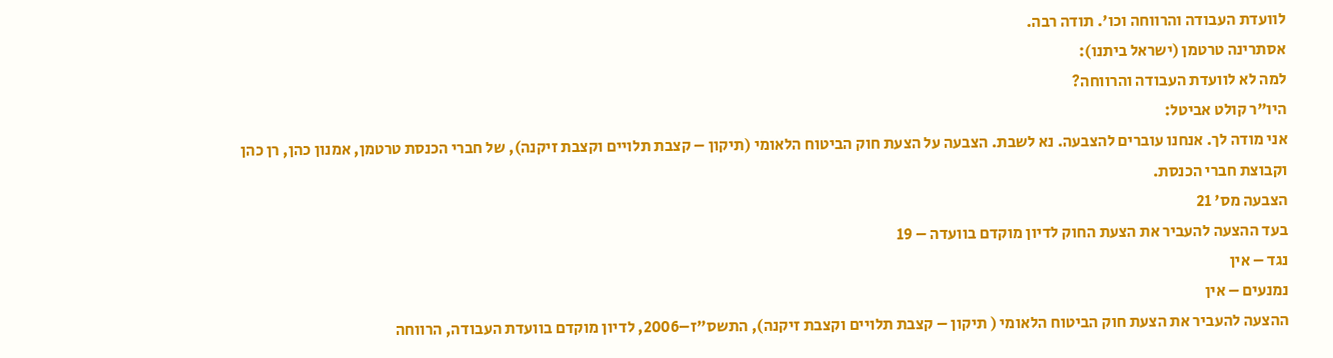לוועדת העבודה והרווחה וכו'. תודה רבה.
אסתרינה טרטמן (ישראל ביתנו):
למה לא לוועדת העבודה והרווחה?
היו"ר קולט אביטל:
אני מודה לך. אנחנו עוברים להצבעה. נא לשבת. הצבעה על הצעת חוק הביטוח הלאומי (תיקון – קצבת תלויים וקצבת זיקנה), של חברי הכנסת טרטמן, אמנון כהן, רן כהן וקבוצת חברי הכנסת.
הצבעה מס' 21
בעד ההצעה להעביר את הצעת החוק לדיון מוקדם בוועדה – 19
נגד – אין
נמנעים – אין
ההצעה להעביר את הצעת חוק הביטוח הלאומי ( תיקון – קצבת תלויים וקצבת זיקנה), התשס"ז–2006, לדיון מוקדם בוועדת העבודה, הרווחה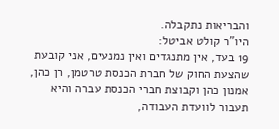והבריאות נתקבלה.
היו"ר קולט אביטל:
19 בעד, אין מתנגדים ואין נמנעים, אני קובעת שהצעת החוק של חברת הכנסת טרטמן, רן כהן, אמנון כהן וקבוצת חברי הכנסת עברה והיא תעבור לוועדת העבודה,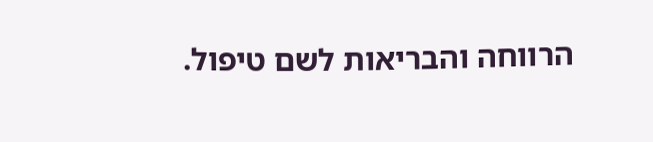הרווחה והבריאות לשם טיפול.